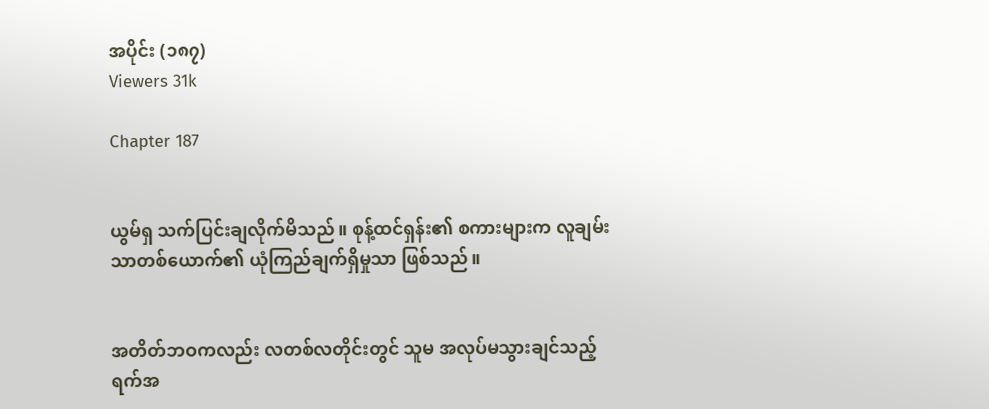အပိုင်း (၁၈၇)
Viewers 31k

Chapter 187


ယွမ်ရှ သက်ပြင်းချလိုက်မိသည်။ စုန့်ထင်ရှန်း၏ စကားများက လူချမ်းသာတစ်ယောက်၏ ယုံကြည်ချက်ရှိမှုသာ ဖြစ်သည်။


အတိတ်ဘဝကလည်း လတစ်လတိုင်းတွင် သူမ အလုပ်မသွားချင်သည့် ရက်အ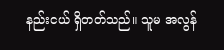နည်းငယ် ရှိတတ်သည်။ သူမ အလွန်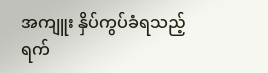အကျူး နှိပ်ကွပ်ခံရသည့်ရက်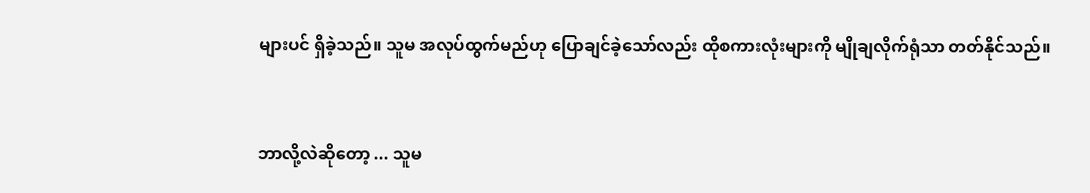များပင် ရှိခဲ့သည်။ သူမ အလုပ်ထွက်မည်ဟု ပြောချင်ခဲ့သော်လည်း ထိုစကားလုံးများကို မျိုချလိုက်ရုံသာ တတ်နိုင်သည်။


ဘာလို့လဲဆိုတော့ ... သူမ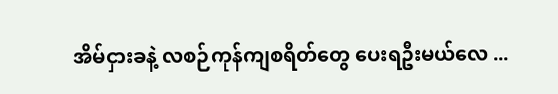အိမ်ငှားခနဲ့ လစဉ်ကုန်ကျစရိတ်တွေ ပေးရဦးမယ်လေ ...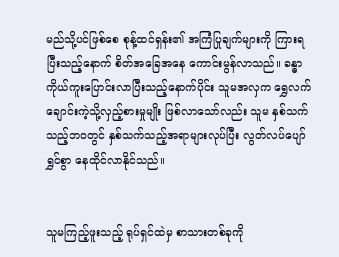မည်သို့ပင်ဖြစ်စေ စုန့်ထင်ရှန်း၏ အကြံပြုချက်များကို ကြားရပြီးသည့်နောက် စိတ်အခြေအနေ ကောင်းမွန်လာသည်။ ခန္ဓာကိုယ်ကူးပြောင်းလာပြီးသည့်နောက်ပိုင်း သူမအလှက ရွှေလက်ချောင်းကဲ့သို့လှည့်စားမှုမျိုး ဖြစ်လာသော်လည်း သူမ နှစ်သက်သည့်ဘဝတွင် နှစ်သက်သည့်အရာများလုပ်ပြီး လွတ်လပ်ပျော်ရွှင်စွာ နေထိုင်လာနိုင်သည်။


သူမကြည့်ဖူးသည့် ရုပ်ရှင်ထဲမှ စာသားတစ်ခုကို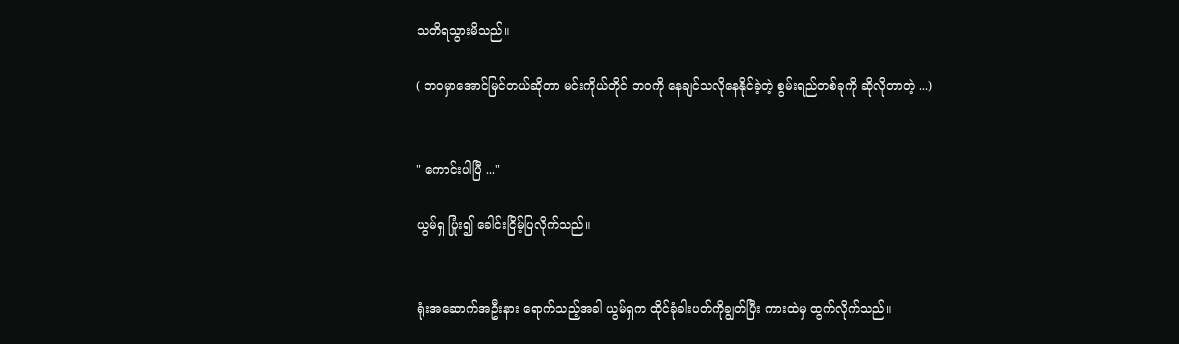သတိရသွားမိသည်။

( ဘဝမှာအောင်မြင်တယ်ဆိုတာ မင်းကိုယ်တိုင် ဘဝကို နေချင်သလိုနေနိုင်ခဲ့တဲ့ စွမ်းရည်တစ်ခုကို ဆိုလိုတာတဲ့ ...)


" ကောင်းပါပြီ ..."

ယွမ်ရှ ပြုံး၍ ခေါင်းငြိမ့်ပြလိုက်သည်။


ရုံးအဆောက်အဦးနား ရောက်သည့်အခါ ယွမ်ရှက ထိုင်ခုံခါးပတ်ကိုချွတ်ပြီး ကားထဲမှ ထွက်လိုက်သည်။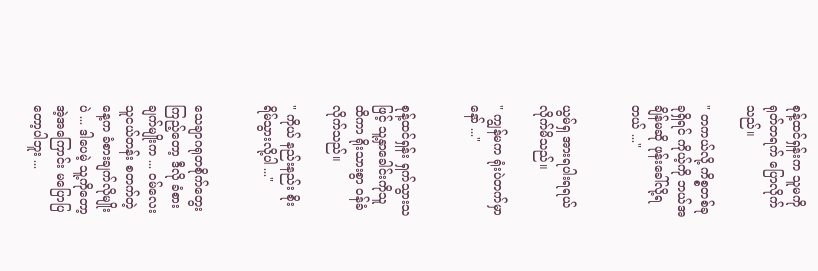စုန့်ထင်ရှန်းက သူမကို ရုတ်တရက် ပြောလိုက်သည်။

" တကယ်လို့ ကိစ္စတစ်ခုခုရှိရင် ကိုယ့်ကို ဘယ်အချိန်မဆို ဖုန်းခေါ်လို့ရတယ် ..."


ယွမ်ရှ အားရပါးရရယ်လိုက်မိသည်။

" ကျွန်မက ရုံးပဲတက်မှာနော် ..."


စုန့်ထင်ရှန်း ရှက်သွားသဖြင့် သူ့နှာခေါင်းကိုသူ ထိကာ ရိုးသားစွာ ဝန်ခံလိုက်သည်။

" ကိုယ် နည်းနည်း စိုးရိမ်သွားလို့ပါ ..."


သေချာဂရုတစိုက်တွေးကြည့်တော့ ဒီလို ခံစားချက်မျိုးက ... ဝမ်လေး သူငယ်တန်း စတက်တဲ့နေ့က ခံစားချက်လိုမျိုးပဲ ... ဒါပေမဲ့ သူ့ကိုတော့ အဲ့အကြောင်း မပြောပြတော့ပါဘူး ...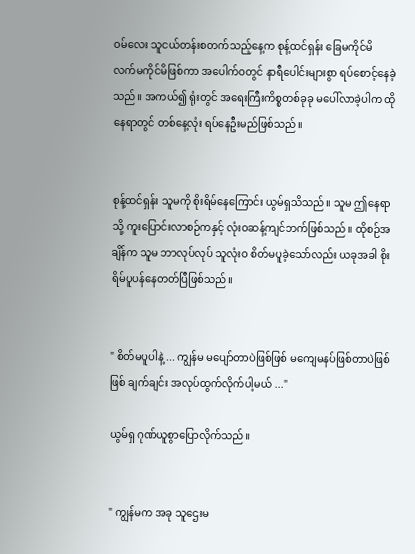ဝမ်လေး သူငယ်တန်းစတက်သည့်နေ့က စုန့်ထင်ရှန်း ခြေမကိုင်မိ လက်မကိုင်မိဖြစ်ကာ အပေါက်ဝတွင် နာရီပေါင်းများစွာ ရပ်စောင့်နေခဲ့သည်။ အကယ်၍ ရုံးတွင် အရေးကြီးကိစ္စတစ်ခုခု မပေါ်လာခဲ့ပါက ထိုနေရာတွင် တစ်နေ့လုံး ရပ်နေဦးမည်ဖြစ်သည်။


စုန့်ထင်ရှန်း သူမကို စိုးရိမ်နေကြောင်း ယွမ်ရှသိသည်။ သူမ ဤနေရာသို့ ကူးပြောင်းလာစဉ်ကနှင့် လုံးဝဆန့်ကျင်ဘက်ဖြစ်သည်။ ထိုစဉ်အချိန်က သူမ ဘာလုပ်လုပ် သူလုံးဝ စိတ်မပူခဲ့သော်လည်း ယခုအခါ စိုးရိမ်ပူပန်နေတတ်ပြီဖြစ်သည်။


" စိတ်မပူပါနဲ့ ... ကျွန်မ မပျော်တာပဲဖြစ်ဖြစ် မကျေမနပ်ဖြစ်တာပဲဖြစ်ဖြစ် ချက်ချင်း အလုပ်ထွက်လိုက်ပါ့မယ် ..."

ယွမ်ရှ ဂုဏ်ယူစွာပြောလိုက်သည်။


" ကျွန်မက အခု သူဌေးမ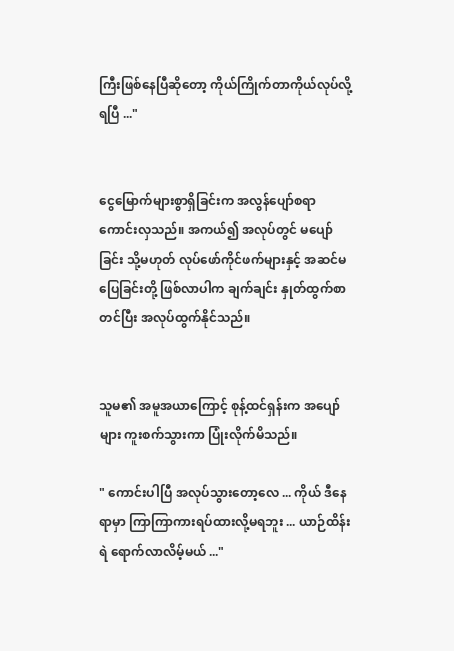ကြီးဖြစ်နေပြီဆိုတော့ ကိုယ်ကြိုက်တာကိုယ်လုပ်လို့ရပြီ ..."


ငွေမြောက်များစွာရှိခြင်းက အလွန်ပျော်စရာကောင်းလှသည်။ အကယ်၍ အလုပ်တွင် မပျော်ခြင်း သို့မဟုတ် လုပ်ဖော်ကိုင်ဖက်များနှင့် အဆင်မပြေခြင်းတို့ ဖြစ်လာပါက ချက်ချင်း နှုတ်ထွက်စာတင်ပြီး အလုပ်ထွက်နိုင်သည်။


သူမ၏ အမူအယာကြောင့် စုန့်ထင်ရှန်းက အပျော်များ ကူးစက်သွားကာ ပြုံးလိုက်မိသည်။

" ကောင်းပါပြီ အလုပ်သွားတော့လေ ... ကိုယ် ဒီနေရာမှာ ကြာကြာကားရပ်ထားလို့မရဘူး ... ယာဉ်ထိန်းရဲ ရောက်လာလိမ့်မယ် ..."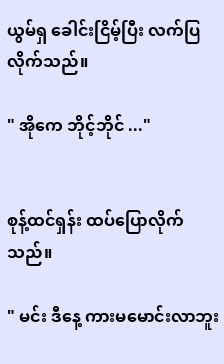ယွမ်ရှ ခေါင်းငြိမ့်ပြီး လက်ပြလိုက်သည်။

" အိုကေ ဘိုင့်ဘိုင် ..."


စုန့်ထင်ရှန်း ထပ်ပြောလိုက်သည်။

" မင်း ဒီနေ့ ကားမမောင်းလာဘူး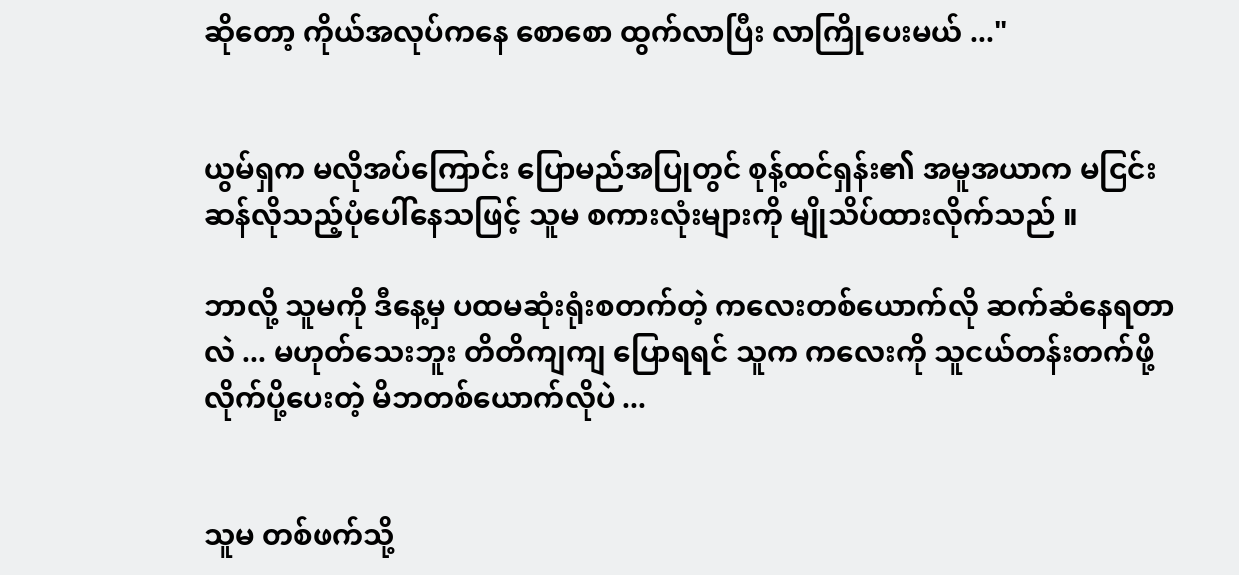ဆိုတော့ ကိုယ်အလုပ်ကနေ စောစော ထွက်လာပြီး လာကြိုပေးမယ် ..."


ယွမ်ရှက မလိုအပ်ကြောင်း ပြောမည်အပြုတွင် စုန့်ထင်ရှန်း၏ အမူအယာက မငြင်းဆန်လိုသည့်ပုံပေါ်နေသဖြင့် သူမ စကားလုံးများကို မျိုသိပ်ထားလိုက်သည် ။

ဘာလို့ သူမကို ဒီနေ့မှ ပထမဆုံးရုံးစတက်တဲ့ ကလေးတစ်ယောက်လို ဆက်ဆံနေရတာလဲ ... မဟုတ်သေးဘူး တိတိကျကျ ပြောရရင် သူက ကလေးကို သူငယ်တန်းတက်ဖို့ လိုက်ပို့ပေးတဲ့ မိဘတစ်ယောက်လိုပဲ ...


သူမ တစ်ဖက်သို့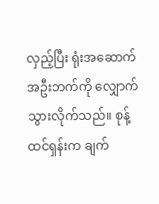လှည့်ပြီး ရုံးအဆောက်အဦးဘက်ကို လျှောက်သွားလိုက်သည်။ စုန့်ထင်ရှန်းက ချက်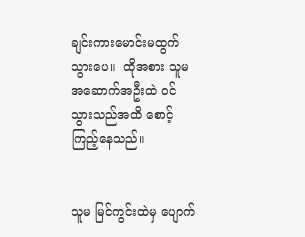ချင်းကားမောင်းမထွက်သွားပေ။  ထိုအစား သူမ အဆောက်အဦးထဲ ဝင်သွားသည်အထိ စောင့်ကြည့်နေသည်။


သူမ မြင်ကွင်းထဲမှ ပျောက်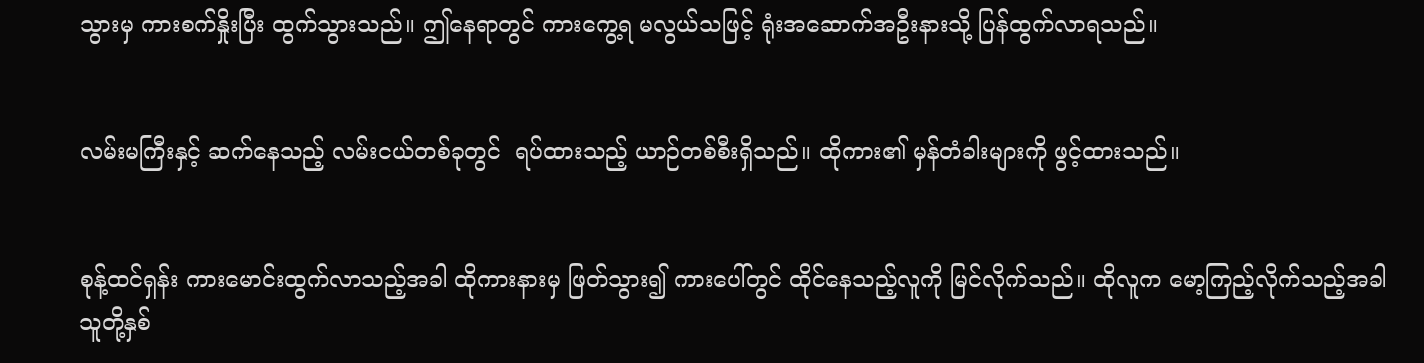သွားမှ ကားစက်နှိုးပြီး ထွက်သွားသည်။ ဤနေရာတွင် ကားကွေ့ရ မလွယ်သဖြင့် ရုံးအဆောက်အဦးနားသို့ ပြန်‌ထွက်လာရသည်။


လမ်းမကြီးနှင့် ဆက်နေသည့် လမ်းငယ်တစ်ခုတွင်  ရပ်ထားသည့် ယာဉ်တစ်စီးရှိသည်။ ထိုကား၏ မှန်တံခါးများကို ဖွင့်ထားသည်။


စုန့်ထင်ရှန်း ကားမောင်းထွက်လာသည့်အခါ ထိုကားနားမှ ဖြတ်သွား၍ ကားပေါ်တွင် ထိုင်နေသည့်လူကို မြင်လိုက်သည်။ ထိုလူက မော့ကြည့်လိုက်သည့်အခါ သူတို့နှစ်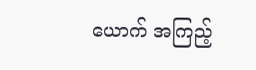ယောက် အကြည့်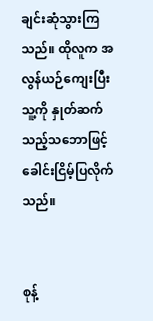ချင်းဆုံသွားကြသည်။ ထိုလူက အလွန်ယဉ်ကျေးပြီး သူ့ကို နှုတ်ဆက်သည့်သဘောဖြင့် ခေါင်းငြိမ့်ပြလိုက်သည်။


စုန့်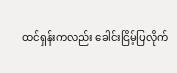ထင်ရှန်းကလည်း ခေါင်းငြိမ့်ပြလိုက်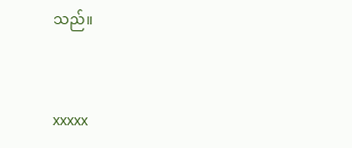သည်။


xxxxx